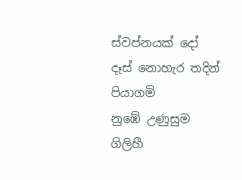ස්වප්නයක් දෝ
දෑස් නොහැර තදින් පියාගමි
නුඹේ උණුසුම ගිලිහී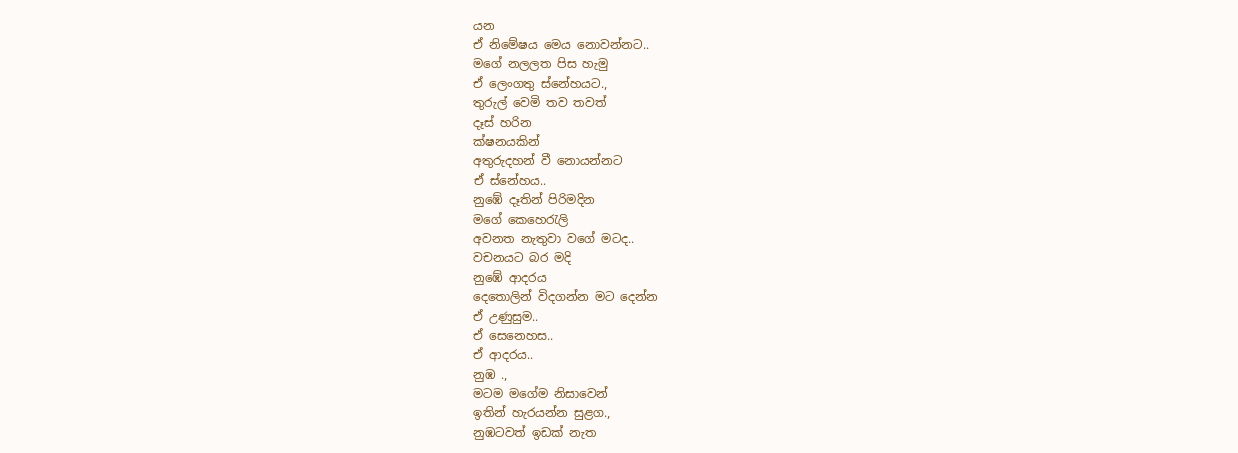යන
ඒ නිමේෂය මෙය නොවන්නට..
මගේ නලලත පිස හැමු
ඒ ලෙංගතු ස්නේහයට.,
තුරුල් වෙමි තව තවත්
දෑස් හරින
ක්ෂනයකින්
අතුරුදහන් වී නොයන්නට
ඒ ස්නේහය..
නුඹේ දෑතින් පිරිමදින
මගේ කෙහෙරැලි
අවනත නැතුවා වගේ මටද..
වචනයට බර මදි
නුඹේ ආදරය
දෙතොලින් විදගන්න මට දෙන්න
ඒ උණුසුම..
ඒ සෙනෙහස..
ඒ ආදරය..
නුඹ .,
මටම මගේම නිසාවෙන්
ඉතින් හැරයන්න සුළග.,
නුඹටවත් ඉඩක් නැත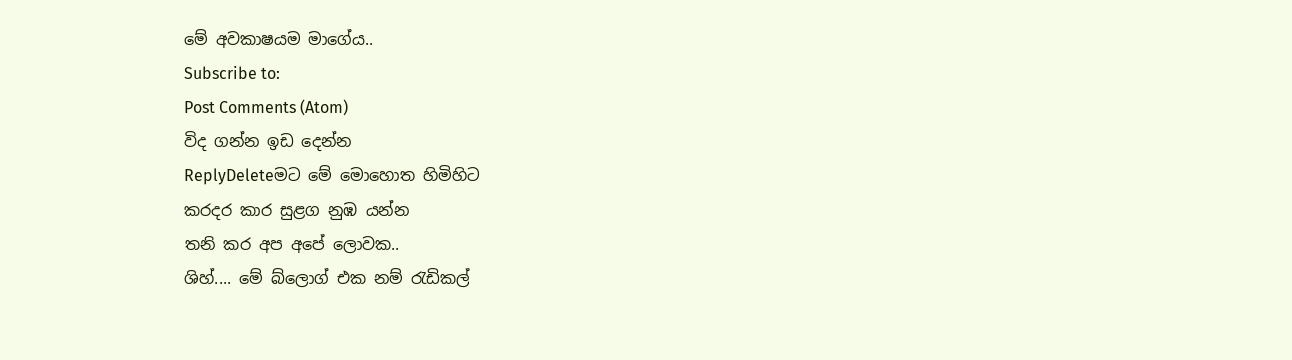මේ අවකාෂයම මාගේය..
Subscribe to:
Post Comments (Atom)
විද ගන්න ඉඩ දෙන්න
ReplyDeleteමට මේ මොහොත හිමිහිට
කරදර කාර සුළග නුඹ යන්න
තනි කර අප අපේ ලොවක..
ශිහ්.... මේ බ්ලොග් එක නම් රැඩිකල්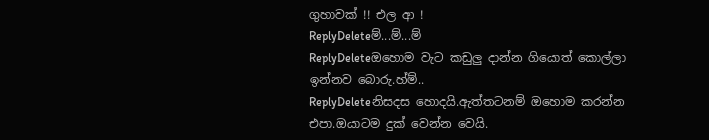ගුහාවක් !! එල ආ !
ReplyDeleteම්...ම්...ම්
ReplyDeleteඔහොම වැට කඩුලු දාන්න ගියොත් කොල්ලා ඉන්නව බොරු.හ්ම්..
ReplyDeleteනිසදස හොදයි.ඇත්තටනම් ඔහොම කරන්න එපා.ඔයාටම දුක් වෙන්න වෙයි.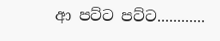ආ පට්ට පට්ට............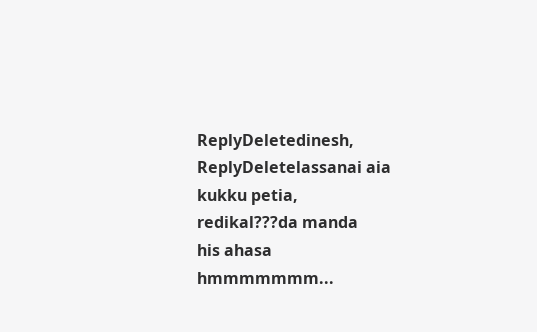ReplyDeletedinesh,
ReplyDeletelassanai aia
kukku petia,
redikal???da manda
his ahasa
hmmmmmmm...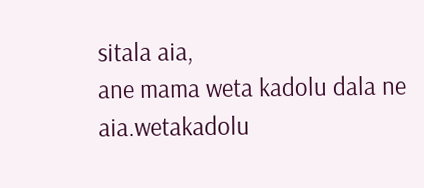sitala aia,
ane mama weta kadolu dala ne aia.wetakadolu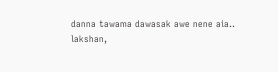danna tawama dawasak awe nene aia..
lakshan,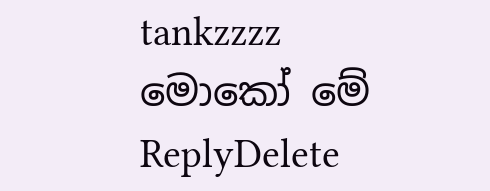tankzzzz
මොකෝ මේ
ReplyDelete